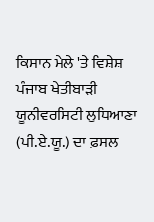ਕਿਸਾਨ ਮੇਲੇ 'ਤੇ ਵਿਸ਼ੇਸ਼
ਪੰਜਾਬ ਖੇਤੀਬਾੜੀ ਯੂਨੀਵਰਸਿਟੀ ਲੁਧਿਆਣਾ (ਪੀ.ਏ.ਯੂ.) ਦਾ ਫ਼ਸਲ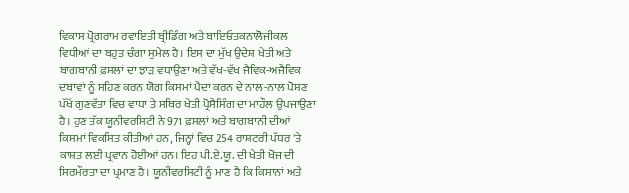ਵਿਕਾਸ ਪ੍ਰੋਗਰਾਮ ਰਵਾਇਤੀ ਬ੍ਰੀਡਿੰਗ ਅਤੇ ਬਾਇਓਤਕਨਾਲੋਜੀਕਲ ਵਿਧੀਆਂ ਦਾ ਬਹੁਤ ਚੰਗਾ ਸੁਮੇਲ ਹੈ। ਇਸ ਦਾ ਮੁੱਖ ਉਦੇਸ਼ ਖੇਤੀ ਅਤੇ ਬਾਗਬਾਨੀ ਫ਼ਸਲਾਂ ਦਾ ਝਾੜ ਵਧਾਉਣਾ ਅਤੇ ਵੱਖ-ਵੱਖ ਜੈਵਿਕ-ਅਜੈਵਿਕ ਦਬਾਵਾਂ ਨੂੰ ਸਹਿਣ ਕਰਨ ਯੋਗ ਕਿਸਮਾਂ ਪੈਦਾ ਕਰਨ ਦੇ ਨਾਲ-ਨਾਲ ਪੋਸ਼ਣ ਪੱਖੋਂ ਗੁਣਵੱਤਾ ਵਿਚ ਵਾਧਾ ਤੇ ਸਥਿਰ ਖੇਤੀ ਪ੍ਰੋਸੈਸਿੰਗ ਦਾ ਮਾਹੌਲ ਉਪਜਾਉਣਾ ਹੈ। ਹੁਣ ਤੱਕ ਯੂਨੀਵਰਸਿਟੀ ਨੇ 971 ਫ਼ਸਲਾਂ ਅਤੇ ਬਾਗਬਾਨੀ ਦੀਆਂ ਕਿਸਮਾਂ ਵਿਕਸਿਤ ਕੀਤੀਆਂ ਹਨ, ਜਿਨ੍ਹਾਂ ਵਿਚ 254 ਰਾਸ਼ਟਰੀ ਪੱਧਰ 'ਤੇ ਕਾਸ਼ਤ ਲਈ ਪ੍ਰਵਾਨ ਹੋਈਆਂ ਹਨ। ਇਹ ਪੀ.ਏ.ਯੂ. ਦੀ ਖੇਤੀ ਖੋਜ ਦੀ ਸਿਰਮੌਰਤਾ ਦਾ ਪ੍ਰਮਾਣ ਹੈ। ਯੂਨੀਵਰਸਿਟੀ ਨੂੰ ਮਾਣ ਹੈ ਕਿ ਕਿਸਾਨਾਂ ਅਤੇ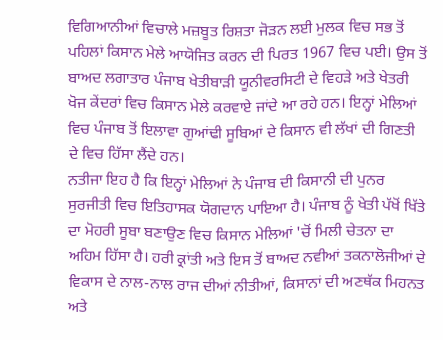ਵਿਗਿਆਨੀਆਂ ਵਿਚਾਲੇ ਮਜ਼ਬੂਤ ਰਿਸ਼ਤਾ ਜੋੜਨ ਲਈ ਮੁਲਕ ਵਿਚ ਸਭ ਤੋਂ ਪਹਿਲਾਂ ਕਿਸਾਨ ਮੇਲੇ ਆਯੋਜਿਤ ਕਰਨ ਦੀ ਪਿਰਤ 1967 ਵਿਚ ਪਈ। ਉਸ ਤੋਂ ਬਾਅਦ ਲਗਾਤਾਰ ਪੰਜਾਬ ਖੇਤੀਬਾੜੀ ਯੂਨੀਵਰਸਿਟੀ ਦੇ ਵਿਹੜੇ ਅਤੇ ਖੇਤਰੀ ਖੋਜ ਕੇਂਦਰਾਂ ਵਿਚ ਕਿਸਾਨ ਮੇਲੇ ਕਰਵਾਏ ਜਾਂਦੇ ਆ ਰਹੇ ਹਨ। ਇਨ੍ਹਾਂ ਮੇਲਿਆਂ ਵਿਚ ਪੰਜਾਬ ਤੋਂ ਇਲਾਵਾ ਗੁਆਂਢੀ ਸੂਬਿਆਂ ਦੇ ਕਿਸਾਨ ਵੀ ਲੱਖਾਂ ਦੀ ਗਿਣਤੀ ਦੇ ਵਿਚ ਹਿੱਸਾ ਲੈਂਦੇ ਹਨ।
ਨਤੀਜਾ ਇਹ ਹੈ ਕਿ ਇਨ੍ਹਾਂ ਮੇਲਿਆਂ ਨੇ ਪੰਜਾਬ ਦੀ ਕਿਸਾਨੀ ਦੀ ਪੁਨਰ ਸੁਰਜੀਤੀ ਵਿਚ ਇਤਿਹਾਸਕ ਯੋਗਦਾਨ ਪਾਇਆ ਹੈ। ਪੰਜਾਬ ਨੂੰ ਖੇਤੀ ਪੱਖੋਂ ਖਿੱਤੇ ਦਾ ਮੋਹਰੀ ਸੂਬਾ ਬਣਾਉਣ ਵਿਚ ਕਿਸਾਨ ਮੇਲਿਆਂ 'ਚੋਂ ਮਿਲੀ ਚੇਤਨਾ ਦਾ ਅਹਿਮ ਹਿੱਸਾ ਹੈ। ਹਰੀ ਕ੍ਰਾਂਤੀ ਅਤੇ ਇਸ ਤੋਂ ਬਾਅਦ ਨਵੀਆਂ ਤਕਨਾਲੋਜੀਆਂ ਦੇ ਵਿਕਾਸ ਦੇ ਨਾਲ-ਨਾਲ ਰਾਜ ਦੀਆਂ ਨੀਤੀਆਂ, ਕਿਸਾਨਾਂ ਦੀ ਅਣਥੱਕ ਮਿਹਨਤ ਅਤੇ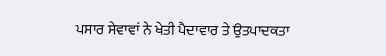ਪਸਾਰ ਸੇਵਾਵਾਂ ਨੇ ਖੇਤੀ ਪੈਦਾਵਾਰ ਤੇ ਉਤਪਾਦਕਤਾ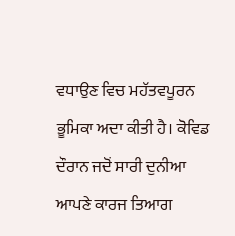ਵਧਾਉਣ ਵਿਚ ਮਹੱਤਵਪੂਰਨ ਭੂਮਿਕਾ ਅਦਾ ਕੀਤੀ ਹੈ। ਕੋਵਿਡ ਦੌਰਾਨ ਜਦੋਂ ਸਾਰੀ ਦੁਨੀਆ ਆਪਣੇ ਕਾਰਜ ਤਿਆਗ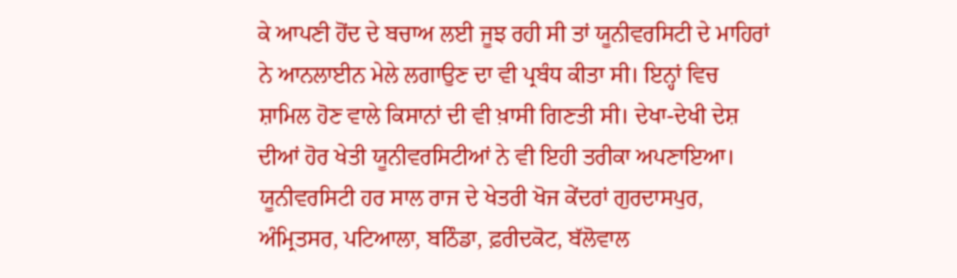ਕੇ ਆਪਣੀ ਹੋਂਦ ਦੇ ਬਚਾਅ ਲਈ ਜੂਝ ਰਹੀ ਸੀ ਤਾਂ ਯੂਨੀਵਰਸਿਟੀ ਦੇ ਮਾਹਿਰਾਂ ਨੇ ਆਨਲਾਈਨ ਮੇਲੇ ਲਗਾਉਣ ਦਾ ਵੀ ਪ੍ਰਬੰਧ ਕੀਤਾ ਸੀ। ਇਨ੍ਹਾਂ ਵਿਚ ਸ਼ਾਮਿਲ ਹੋਣ ਵਾਲੇ ਕਿਸਾਨਾਂ ਦੀ ਵੀ ਖ਼ਾਸੀ ਗਿਣਤੀ ਸੀ। ਦੇਖਾ-ਦੇਖੀ ਦੇਸ਼ ਦੀਆਂ ਹੋਰ ਖੇਤੀ ਯੂਨੀਵਰਸਿਟੀਆਂ ਨੇ ਵੀ ਇਹੀ ਤਰੀਕਾ ਅਪਣਾਇਆ। ਯੂਨੀਵਰਸਿਟੀ ਹਰ ਸਾਲ ਰਾਜ ਦੇ ਖੇਤਰੀ ਖੋਜ ਕੇਂਦਰਾਂ ਗੁਰਦਾਸਪੁਰ, ਅੰਮ੍ਰਿਤਸਰ, ਪਟਿਆਲਾ, ਬਠਿੰਡਾ, ਫ਼ਰੀਦਕੋਟ, ਬੱਲੋਵਾਲ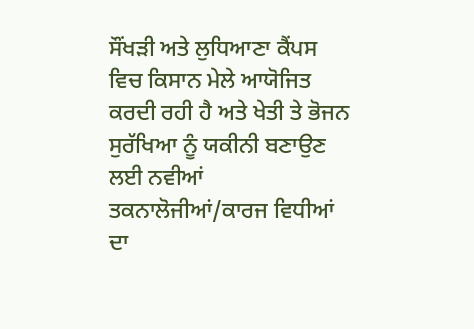ਸੌਂਖੜੀ ਅਤੇ ਲੁਧਿਆਣਾ ਕੈਂਪਸ ਵਿਚ ਕਿਸਾਨ ਮੇਲੇ ਆਯੋਜਿਤ ਕਰਦੀ ਰਹੀ ਹੈ ਅਤੇ ਖੇਤੀ ਤੇ ਭੋਜਨ ਸੁਰੱਖਿਆ ਨੂੰ ਯਕੀਨੀ ਬਣਾਉਣ ਲਈ ਨਵੀਆਂ ਤਕਨਾਲੋਜੀਆਂ/ਕਾਰਜ ਵਿਧੀਆਂ ਦਾ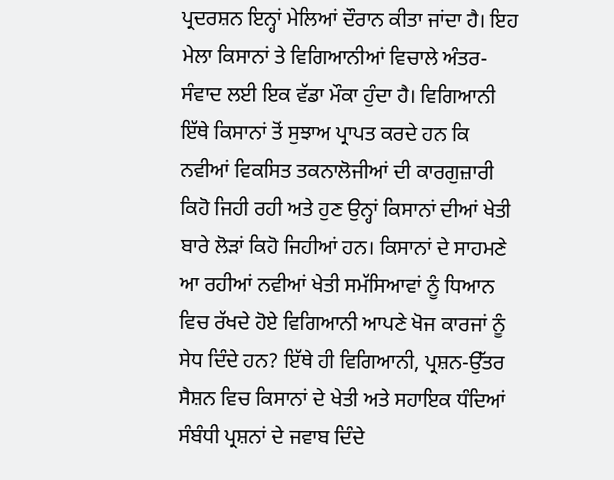ਪ੍ਰਦਰਸ਼ਨ ਇਨ੍ਹਾਂ ਮੇਲਿਆਂ ਦੌਰਾਨ ਕੀਤਾ ਜਾਂਦਾ ਹੈ। ਇਹ ਮੇਲਾ ਕਿਸਾਨਾਂ ਤੇ ਵਿਗਿਆਨੀਆਂ ਵਿਚਾਲੇ ਅੰਤਰ-ਸੰਵਾਦ ਲਈ ਇਕ ਵੱਡਾ ਮੌਕਾ ਹੁੰਦਾ ਹੈ। ਵਿਗਿਆਨੀ ਇੱਥੇ ਕਿਸਾਨਾਂ ਤੋਂ ਸੁਝਾਅ ਪ੍ਰਾਪਤ ਕਰਦੇ ਹਨ ਕਿ ਨਵੀਆਂ ਵਿਕਸਿਤ ਤਕਨਾਲੋਜੀਆਂ ਦੀ ਕਾਰਗੁਜ਼ਾਰੀ ਕਿਹੋ ਜਿਹੀ ਰਹੀ ਅਤੇ ਹੁਣ ਉਨ੍ਹਾਂ ਕਿਸਾਨਾਂ ਦੀਆਂ ਖੇਤੀ ਬਾਰੇ ਲੋੜਾਂ ਕਿਹੋ ਜਿਹੀਆਂ ਹਨ। ਕਿਸਾਨਾਂ ਦੇ ਸਾਹਮਣੇ ਆ ਰਹੀਆਂ ਨਵੀਆਂ ਖੇਤੀ ਸਮੱਸਿਆਵਾਂ ਨੂੰ ਧਿਆਨ ਵਿਚ ਰੱਖਦੇ ਹੋਏ ਵਿਗਿਆਨੀ ਆਪਣੇ ਖੋਜ ਕਾਰਜਾਂ ਨੂੰ ਸੇਧ ਦਿੰਦੇ ਹਨ? ਇੱਥੇ ਹੀ ਵਿਗਿਆਨੀ, ਪ੍ਰਸ਼ਨ-ਉੱਤਰ ਸੈਸ਼ਨ ਵਿਚ ਕਿਸਾਨਾਂ ਦੇ ਖੇਤੀ ਅਤੇ ਸਹਾਇਕ ਧੰਦਿਆਂ ਸੰਬੰਧੀ ਪ੍ਰਸ਼ਨਾਂ ਦੇ ਜਵਾਬ ਦਿੰਦੇ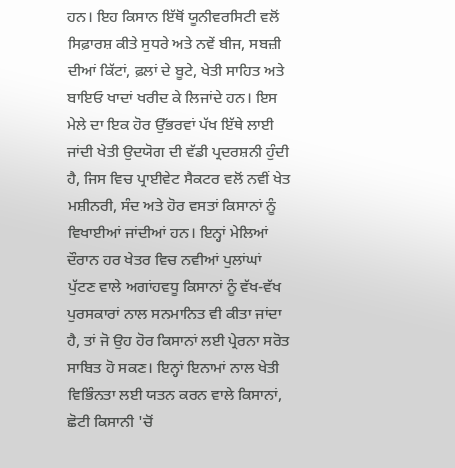ਹਨ। ਇਹ ਕਿਸਾਨ ਇੱਥੋਂ ਯੂਨੀਵਰਸਿਟੀ ਵਲੋਂ ਸਿਫ਼ਾਰਸ਼ ਕੀਤੇ ਸੁਧਰੇ ਅਤੇ ਨਵੇਂ ਬੀਜ, ਸਬਜ਼ੀ ਦੀਆਂ ਕਿੱਟਾਂ, ਫ਼ਲਾਂ ਦੇ ਬੂਟੇ, ਖੇਤੀ ਸਾਹਿਤ ਅਤੇ ਬਾਇਓ ਖਾਦਾਂ ਖਰੀਦ ਕੇ ਲਿਜਾਂਦੇ ਹਨ। ਇਸ ਮੇਲੇ ਦਾ ਇਕ ਹੋਰ ਉੱਭਰਵਾਂ ਪੱਖ ਇੱਥੇ ਲਾਈ ਜਾਂਦੀ ਖੇਤੀ ਉਦਯੋਗ ਦੀ ਵੱਡੀ ਪ੍ਰਦਰਸ਼ਨੀ ਹੁੰਦੀ ਹੈ, ਜਿਸ ਵਿਚ ਪ੍ਰਾਈਵੇਟ ਸੈਕਟਰ ਵਲੋਂ ਨਵੀਂ ਖੇਤ ਮਸ਼ੀਨਰੀ, ਸੰਦ ਅਤੇ ਹੋਰ ਵਸਤਾਂ ਕਿਸਾਨਾਂ ਨੂੰ ਵਿਖਾਈਆਂ ਜਾਂਦੀਆਂ ਹਨ। ਇਨ੍ਹਾਂ ਮੇਲਿਆਂ ਦੌਰਾਨ ਹਰ ਖੇਤਰ ਵਿਚ ਨਵੀਆਂ ਪੁਲਾਂਘਾਂ ਪੁੱਟਣ ਵਾਲੇ ਅਗਾਂਹਵਧੂ ਕਿਸਾਨਾਂ ਨੂੰ ਵੱਖ-ਵੱਖ ਪੁਰਸਕਾਰਾਂ ਨਾਲ ਸਨਮਾਨਿਤ ਵੀ ਕੀਤਾ ਜਾਂਦਾ ਹੈ, ਤਾਂ ਜੋ ਉਹ ਹੋਰ ਕਿਸਾਨਾਂ ਲਈ ਪ੍ਰੇਰਨਾ ਸਰੋਤ ਸਾਬਿਤ ਹੋ ਸਕਣ। ਇਨ੍ਹਾਂ ਇਨਾਮਾਂ ਨਾਲ ਖੇਤੀ ਵਿਭਿੰਨਤਾ ਲਈ ਯਤਨ ਕਰਨ ਵਾਲੇ ਕਿਸਾਨਾਂ, ਛੋਟੀ ਕਿਸਾਨੀ 'ਚੋਂ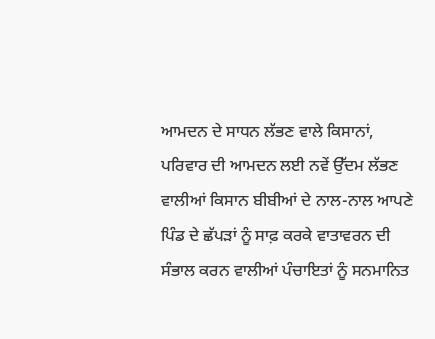ਆਮਦਨ ਦੇ ਸਾਧਨ ਲੱਭਣ ਵਾਲੇ ਕਿਸਾਨਾਂ, ਪਰਿਵਾਰ ਦੀ ਆਮਦਨ ਲਈ ਨਵੇਂ ਉੱਦਮ ਲੱਭਣ ਵਾਲੀਆਂ ਕਿਸਾਨ ਬੀਬੀਆਂ ਦੇ ਨਾਲ-ਨਾਲ ਆਪਣੇ ਪਿੰਡ ਦੇ ਛੱਪੜਾਂ ਨੂੰ ਸਾਫ਼ ਕਰਕੇ ਵਾਤਾਵਰਨ ਦੀ ਸੰਭਾਲ ਕਰਨ ਵਾਲੀਆਂ ਪੰਚਾਇਤਾਂ ਨੂੰ ਸਨਮਾਨਿਤ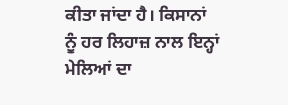ਕੀਤਾ ਜਾਂਦਾ ਹੈ। ਕਿਸਾਨਾਂ ਨੂੰ ਹਰ ਲਿਹਾਜ਼ ਨਾਲ ਇਨ੍ਹਾਂ ਮੇਲਿਆਂ ਦਾ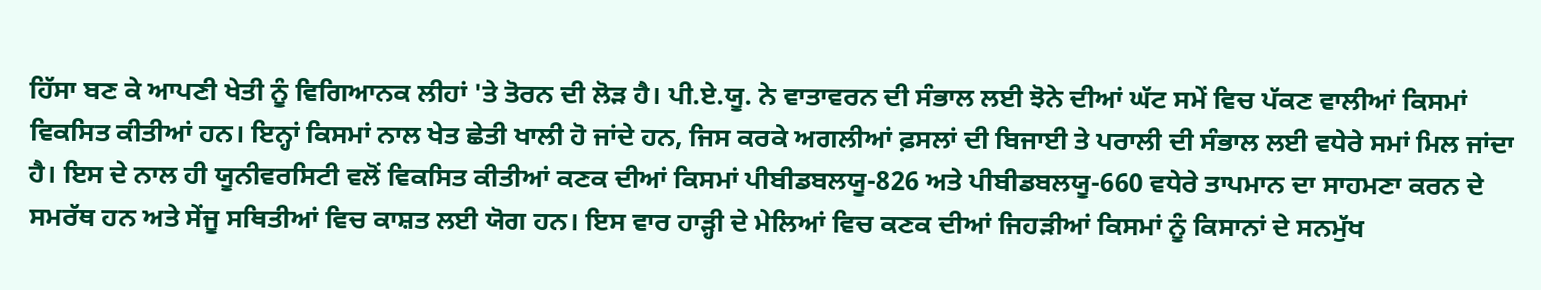ਹਿੱਸਾ ਬਣ ਕੇ ਆਪਣੀ ਖੇਤੀ ਨੂੰ ਵਿਗਿਆਨਕ ਲੀਹਾਂ 'ਤੇ ਤੋਰਨ ਦੀ ਲੋੜ ਹੈ। ਪੀ.ਏ.ਯੂ. ਨੇ ਵਾਤਾਵਰਨ ਦੀ ਸੰਭਾਲ ਲਈ ਝੋਨੇ ਦੀਆਂ ਘੱਟ ਸਮੇਂ ਵਿਚ ਪੱਕਣ ਵਾਲੀਆਂ ਕਿਸਮਾਂ ਵਿਕਸਿਤ ਕੀਤੀਆਂ ਹਨ। ਇਨ੍ਹਾਂ ਕਿਸਮਾਂ ਨਾਲ ਖੇਤ ਛੇਤੀ ਖਾਲੀ ਹੋ ਜਾਂਦੇ ਹਨ, ਜਿਸ ਕਰਕੇ ਅਗਲੀਆਂ ਫ਼ਸਲਾਂ ਦੀ ਬਿਜਾਈ ਤੇ ਪਰਾਲੀ ਦੀ ਸੰਭਾਲ ਲਈ ਵਧੇਰੇ ਸਮਾਂ ਮਿਲ ਜਾਂਦਾ ਹੈ। ਇਸ ਦੇ ਨਾਲ ਹੀ ਯੂਨੀਵਰਸਿਟੀ ਵਲੋਂ ਵਿਕਸਿਤ ਕੀਤੀਆਂ ਕਣਕ ਦੀਆਂ ਕਿਸਮਾਂ ਪੀਬੀਡਬਲਯੂ-826 ਅਤੇ ਪੀਬੀਡਬਲਯੂ-660 ਵਧੇਰੇ ਤਾਪਮਾਨ ਦਾ ਸਾਹਮਣਾ ਕਰਨ ਦੇ ਸਮਰੱਥ ਹਨ ਅਤੇ ਸੇਂਜੂ ਸਥਿਤੀਆਂ ਵਿਚ ਕਾਸ਼ਤ ਲਈ ਯੋਗ ਹਨ। ਇਸ ਵਾਰ ਹਾੜ੍ਹੀ ਦੇ ਮੇਲਿਆਂ ਵਿਚ ਕਣਕ ਦੀਆਂ ਜਿਹੜੀਆਂ ਕਿਸਮਾਂ ਨੂੰ ਕਿਸਾਨਾਂ ਦੇ ਸਨਮੁੱਖ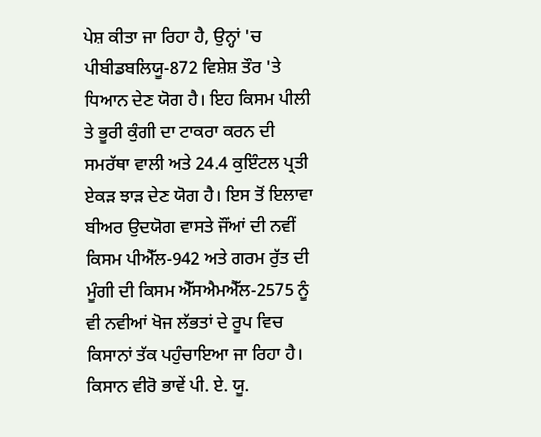ਪੇਸ਼ ਕੀਤਾ ਜਾ ਰਿਹਾ ਹੈ, ਉਨ੍ਹਾਂ 'ਚ ਪੀਬੀਡਬਲਿਯੂ-872 ਵਿਸ਼ੇਸ਼ ਤੌਰ 'ਤੇ ਧਿਆਨ ਦੇਣ ਯੋਗ ਹੈ। ਇਹ ਕਿਸਮ ਪੀਲੀ ਤੇ ਭੂਰੀ ਕੁੰਗੀ ਦਾ ਟਾਕਰਾ ਕਰਨ ਦੀ ਸਮਰੱਥਾ ਵਾਲੀ ਅਤੇ 24.4 ਕੁਇੰਟਲ ਪ੍ਰਤੀ ਏਕੜ ਝਾੜ ਦੇਣ ਯੋਗ ਹੈ। ਇਸ ਤੋਂ ਇਲਾਵਾ ਬੀਅਰ ਉਦਯੋਗ ਵਾਸਤੇ ਜੌਂਆਂ ਦੀ ਨਵੀਂ ਕਿਸਮ ਪੀਐੱਲ-942 ਅਤੇ ਗਰਮ ਰੁੱਤ ਦੀ ਮੂੰਗੀ ਦੀ ਕਿਸਮ ਐੱਸਐਮਐੱਲ-2575 ਨੂੰ ਵੀ ਨਵੀਆਂ ਖੋਜ ਲੱਭਤਾਂ ਦੇ ਰੂਪ ਵਿਚ ਕਿਸਾਨਾਂ ਤੱਕ ਪਹੁੰਚਾਇਆ ਜਾ ਰਿਹਾ ਹੈ। ਕਿਸਾਨ ਵੀਰੋ ਭਾਵੇਂ ਪੀ. ਏ. ਯੂ.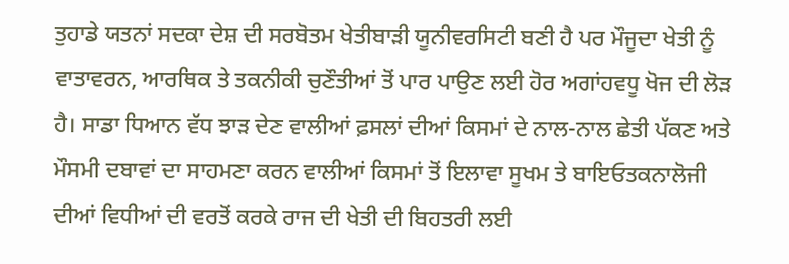ਤੁਹਾਡੇ ਯਤਨਾਂ ਸਦਕਾ ਦੇਸ਼ ਦੀ ਸਰਬੋਤਮ ਖੇਤੀਬਾੜੀ ਯੂਨੀਵਰਸਿਟੀ ਬਣੀ ਹੈ ਪਰ ਮੌਜੂਦਾ ਖੇਤੀ ਨੂੰ ਵਾਤਾਵਰਨ, ਆਰਥਿਕ ਤੇ ਤਕਨੀਕੀ ਚੁਣੌਤੀਆਂ ਤੋਂ ਪਾਰ ਪਾਉਣ ਲਈ ਹੋਰ ਅਗਾਂਹਵਧੂ ਖੋਜ ਦੀ ਲੋੜ ਹੈ। ਸਾਡਾ ਧਿਆਨ ਵੱਧ ਝਾੜ ਦੇਣ ਵਾਲੀਆਂ ਫ਼ਸਲਾਂ ਦੀਆਂ ਕਿਸਮਾਂ ਦੇ ਨਾਲ-ਨਾਲ ਛੇਤੀ ਪੱਕਣ ਅਤੇ ਮੌਸਮੀ ਦਬਾਵਾਂ ਦਾ ਸਾਹਮਣਾ ਕਰਨ ਵਾਲੀਆਂ ਕਿਸਮਾਂ ਤੋਂ ਇਲਾਵਾ ਸੂਖਮ ਤੇ ਬਾਇਓਤਕਨਾਲੋਜੀ ਦੀਆਂ ਵਿਧੀਆਂ ਦੀ ਵਰਤੋਂ ਕਰਕੇ ਰਾਜ ਦੀ ਖੇਤੀ ਦੀ ਬਿਹਤਰੀ ਲਈ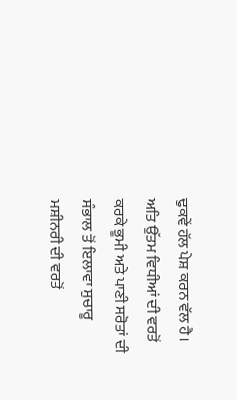ਢੁਕਵੇਂ ਹੱਲ ਪੇਸ਼ ਕਰਨ ਵੱਲ ਹੈ। ਅਤਿ ਉੱਤਮ ਵਿਧੀਆਂ ਦੀ ਵਰਤੋਂ ਕਰਕੇ ਭੂਮੀ ਅਤੇ ਪਾਣੀ ਸਰੋਤਾਂ ਦੀ ਸੰਭਾਲ ਤੋਂ ਇਲਾਵਾ ਸੁਚਾਰੂ ਮਸ਼ੀਨਰੀ ਦੀ ਵਰਤੋਂ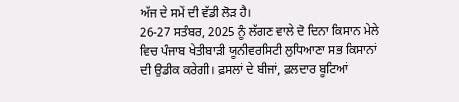ਅੱਜ ਦੇ ਸਮੇਂ ਦੀ ਵੱਡੀ ਲੋੜ ਹੈ।
26-27 ਸਤੰਬਰ, 2025 ਨੂੰ ਲੱਗਣ ਵਾਲੇ ਦੋ ਦਿਨਾ ਕਿਸਾਨ ਮੇਲੇ ਵਿਚ ਪੰਜਾਬ ਖੇਤੀਬਾੜੀ ਯੂਨੀਵਰਸਿਟੀ ਲੁਧਿਆਣਾ ਸਭ ਕਿਸਾਨਾਂ ਦੀ ਉਡੀਕ ਕਰੇਗੀ। ਫ਼ਸਲਾਂ ਦੇ ਬੀਜਾਂ, ਫ਼ਲਦਾਰ ਬੂਟਿਆਂ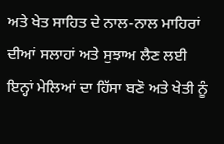ਅਤੇ ਖੇਤ ਸਾਹਿਤ ਦੇ ਨਾਲ-ਨਾਲ ਮਾਹਿਰਾਂ ਦੀਆਂ ਸਲਾਹਾਂ ਅਤੇ ਸੁਝਾਅ ਲੈਣ ਲਈ ਇਨ੍ਹਾਂ ਮੇਲਿਆਂ ਦਾ ਹਿੱਸਾ ਬਣੋ ਅਤੇ ਖੇਤੀ ਨੂੰ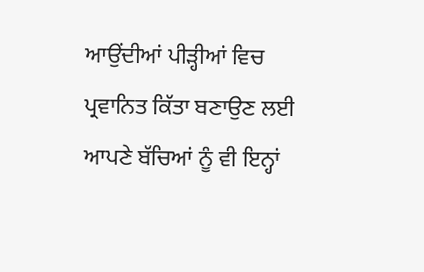ਆਉਂਦੀਆਂ ਪੀੜ੍ਹੀਆਂ ਵਿਚ ਪ੍ਰਵਾਨਿਤ ਕਿੱਤਾ ਬਣਾਉਣ ਲਈ ਆਪਣੇ ਬੱਚਿਆਂ ਨੂੰ ਵੀ ਇਨ੍ਹਾਂ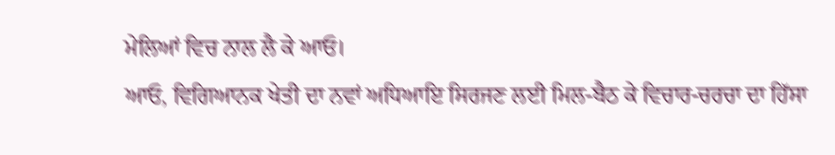ਮੇਲਿਆਂ ਵਿਚ ਨਾਲ ਲੈ ਕੇ ਆਓ।
ਆਓ, ਵਿਗਿਆਨਕ ਖੇਤੀ ਦਾ ਨਵਾਂ ਅਧਿਆਇ ਸਿਰਜਣ ਲਈ ਮਿਲ-ਬੈਠ ਕੇ ਵਿਚਾਰ-ਚਰਚਾ ਦਾ ਹਿੱਸਾ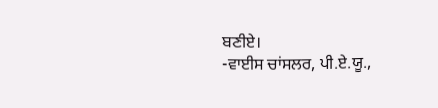ਬਣੀਏ।
-ਵਾਈਸ ਚਾਂਸਲਰ, ਪੀ.ਏ.ਯੂ.,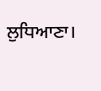ਲੁਧਿਆਣਾ।